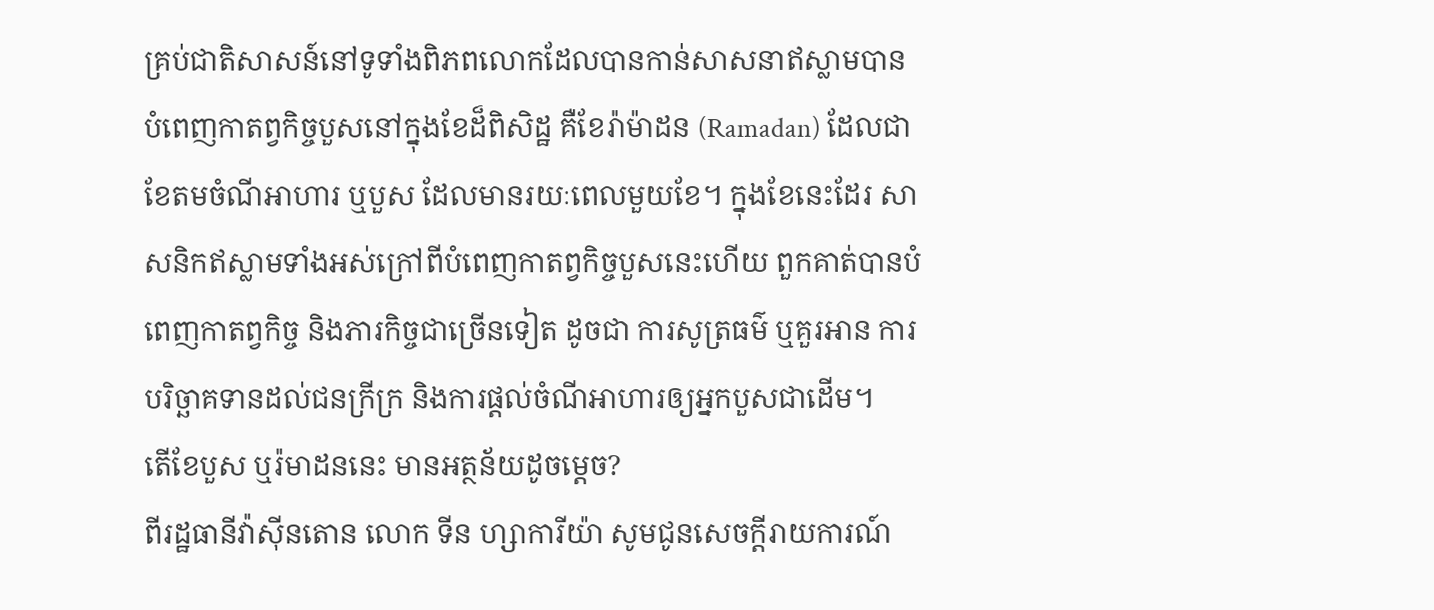គ្រប់ជាតិសាសន៍នៅទូទាំងពិភពលោកដែលបានកាន់សាសនាឥស្លាមបានបំពេញកាតព្វកិច្ចបួសនៅក្នុងខែដ៏ពិសិដ្ឋ គឺខែរ៉ាម៉ាដន (Ramadan) ដែលជាខែតមចំណីអាហារ ឬបួស ដែលមានរយៈពេលមួយខែ។ ក្នុងខែនេះដែរ សាសនិកឥស្លាមទាំងអស់ក្រៅពីបំពេញកាតព្វកិច្ចបួសនេះហើយ ពួកគាត់បានបំពេញកាតព្វកិច្ច និងភារកិច្ចជាច្រើនទៀត ដូចជា ការសូត្រធម៌ ឬគួរអាន ការបរិច្ឆាគទានដល់ជនក្រីក្រ និងការផ្ដល់ចំណីអាហារឲ្យអ្នកបួសជាដើម។
តើខែបួស ឬរ៉មាដននេះ មានអត្ថន័យដូចម្ដេច?
ពីរដ្ឋធានីវ៉ាស៊ីនតោន លោក ទីន ហ្សាការីយ៉ា សូមជូនសេចក្ដីរាយការណ៍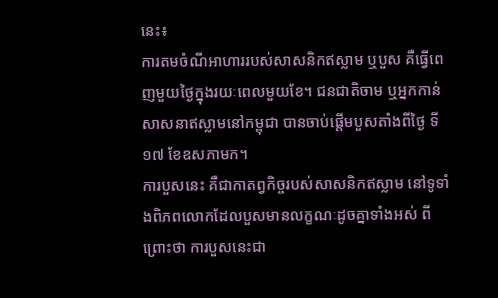នេះ៖
ការតមចំណីអាហាររបស់សាសនិកឥស្លាម ឬបួស គឺធ្វើពេញមួយថ្ងៃក្នុងរយៈពេលមួយខែ។ ជនជាតិចាម ឬអ្នកកាន់សាសនាឥស្លាមនៅកម្ពុជា បានចាប់ផ្ដើមបួសតាំងពីថ្ងៃ ទី១៧ ខែឧសភាមក។
ការបួសនេះ គឺជាកាតព្វកិច្ចរបស់សាសនិកឥស្លាម នៅទូទាំងពិភពលោកដែលបួសមានលក្ខណៈដូចគ្នាទាំងអស់ ពីព្រោះថា ការបួសនេះជា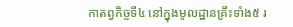កាតព្វកិច្ចទី៤ នៅក្នុងមូលដ្ឋានគ្រឹះទាំង៥ រ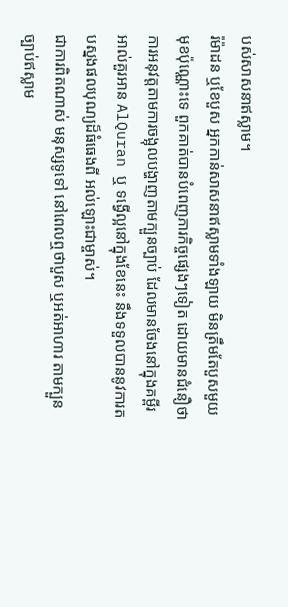បស់សាសនាឥស្លាម។
រ៉ម៉ាដន ឬខែបួស អ្នកកាន់សាសនាឥស្លាមទាំងឡាយ មិនត្រឹមតែបួសមួយមុខប៉ុណ្ណោះទេ ពួកគាត់បានបំពេញភារកិច្ចផ្សេងៗទៀត ដោយមានជំនឿថា ការអនុវត្តតាមការចង្អុលបង្ហាញតាមក្បួនច្បាប់ ដែលមានចែងនៅក្នុងគម្ពីរអាល់គួរអាន AlQuran ឬ ទង្វើល្អនៅក្នុងខែនេះ នឹងទទួលបាននូវការតបស្នងផលបុណ្យដ៏ធំធេងពី អល់ឡោះជាម្ចាស់។
ជាការពិតណាស់ មនុស្សទូទៅ នៅពេលឮថាបួស ឬអត់អាហារ តាមក្បួនច្បាប់ឥស្លាម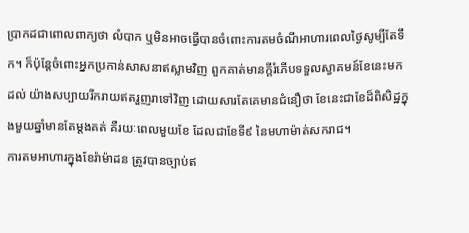ប្រាកដជាពោលពាក្យថា លំបាក ឬមិនអាចធ្វើបានចំពោះការតមចំណីអាហារពេលថ្ងៃសូម្បីតែទឹក។ ក៏ប៉ុន្តែចំពោះអ្នកប្រកាន់សាសនាឥស្លាមវិញ ពួកគាត់មានក្ដីរំភើបទទួលស្វាគមន៍ខែនេះមកដល់ យ៉ាងសប្បាយរីករាយឥតរួញរាទៅវិញ ដោយសារតែគេមានជំនឿថា ខែនេះជាខែដ៏ពិសិដ្ឋក្នុងមួយឆ្នាំមានតែម្ដងគត់ គឺរយៈពេលមួយខែ ដែលជាខែទី៩ នៃមហាម៉ាត់សករាជ។
ការតមអាហារក្នុងខែរ៉ាម៉ាដន ត្រូវបានច្បាប់ឥ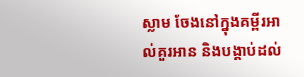ស្លាម ចែងនៅក្នុងគម្ពីរអាល់គួរអាន និងបង្គាប់ដល់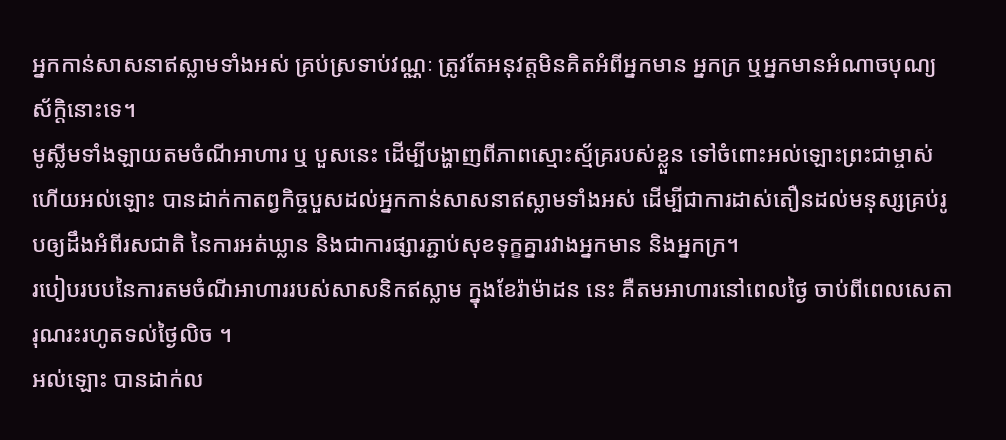អ្នកកាន់សាសនាឥស្លាមទាំងអស់ គ្រប់ស្រទាប់វណ្ណៈ ត្រូវតែអនុវត្តមិនគិតអំពីអ្នកមាន អ្នកក្រ ឬអ្នកមានអំណាចបុណ្យស័ក្ដិនោះទេ។
មូស្លីមទាំងឡាយតមចំណីអាហារ ឬ បួសនេះ ដើម្បីបង្ហាញពីភាពស្មោះស្ម័គ្ររបស់ខ្លួន ទៅចំពោះអល់ឡោះព្រះជាម្ចាស់ ហើយអល់ឡោះ បានដាក់កាតព្វកិច្ចបួសដល់អ្នកកាន់សាសនាឥស្លាមទាំងអស់ ដើម្បីជាការដាស់តឿនដល់មនុស្សគ្រប់រូបឲ្យដឹងអំពីរសជាតិ នៃការអត់ឃ្លាន និងជាការផ្សារភ្ជាប់សុខទុក្ខគ្នារវាងអ្នកមាន និងអ្នកក្រ។
របៀបរបបនៃការតមចំណីអាហាររបស់សាសនិកឥស្លាម ក្នុងខែរ៉ាម៉ាដន នេះ គឺតមអាហារនៅពេលថ្ងៃ ចាប់ពីពេលសេតារុណរះរហូតទល់ថ្ងៃលិច ។
អល់ឡោះ បានដាក់ល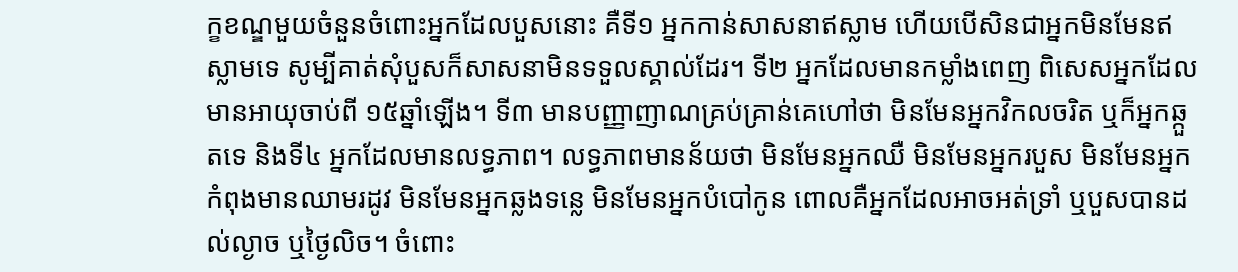ក្ខខណ្ឌមួយចំនួនចំពោះអ្នកដែលបួសនោះ គឺទី១ អ្នកកាន់សាសនាឥស្លាម ហើយបើសិនជាអ្នកមិនមែនឥស្លាមទេ សូម្បីគាត់សុំបួសក៏សាសនាមិនទទួលស្គាល់ដែរ។ ទី២ អ្នកដែលមានកម្លាំងពេញ ពិសេសអ្នកដែលមានអាយុចាប់ពី ១៥ឆ្នាំឡើង។ ទី៣ មានបញ្ញាញាណគ្រប់គ្រាន់គេហៅថា មិនមែនអ្នកវិកលចរិត ឬក៏អ្នកឆ្កួតទេ និងទី៤ អ្នកដែលមានលទ្ធភាព។ លទ្ធភាពមានន័យថា មិនមែនអ្នកឈឺ មិនមែនអ្នករបួស មិនមែនអ្នកកំពុងមានឈាមរដូវ មិនមែនអ្នកឆ្លងទន្លេ មិនមែនអ្នកបំបៅកូន ពោលគឺអ្នកដែលអាចអត់ទ្រាំ ឬបួសបានដល់ល្ងាច ឬថ្ងៃលិច។ ចំពោះ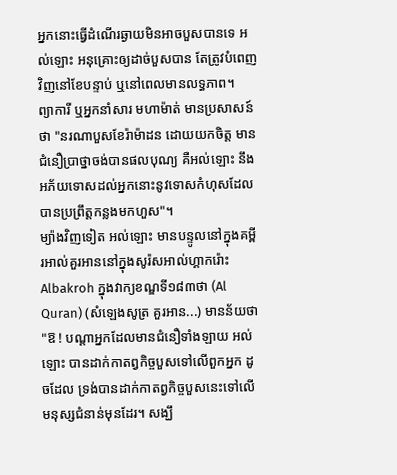អ្នកនោះធ្វើដំណើរឆ្ងាយមិនអាចបួសបានទេ អល់ឡោះ អនុគ្រោះឲ្យដាច់បួសបាន តែត្រូវបំពេញវិញនៅខែបន្ទាប់ ឬនៅពេលមានលទ្ធភាព។
ព្យាការី ឬអ្នកនាំសារ មហាម៉ាត់ មានប្រសាសន៍ថា "នរណាបួសខែរ៉ាម៉ាដន ដោយយកចិត្ត មានជំនឿប្រាថ្នាចង់បានផលបុណ្យ គឺអល់ឡោះ នឹងអភ័យទោសដល់អ្នកនោះនូវទោសកំហុសដែលបានប្រព្រឹត្តកន្លងមកហួស"។
ម្យ៉ាងវិញទៀត អល់ឡោះ មានបន្ទូលនៅក្នុងគម្ពីរអាល់គួរអាននៅក្នុងសូរ៉សអាល់ហ្គាករ៉ោះ Albakroh ក្នុងវាក្យខណ្ឌទី១៨៣ថា (Al Quran) (សំឡេងសូត្រ គួរអាន...) មានន័យថា "ឱ ! បណ្ដាអ្នកដែលមានជំនឿទាំងឡាយ អល់ឡោះ បានដាក់កាតព្វកិច្ចបួសទៅលើពួកអ្នក ដូចដែល ទ្រង់បានដាក់កាតព្វកិច្ចបួសនេះទៅលើមនុស្សជំនាន់មុនដែរ។ សង្ឃឹ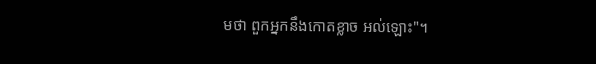មថា ពួកអ្នកនឹងកោតខ្លាច អល់ឡោះ"។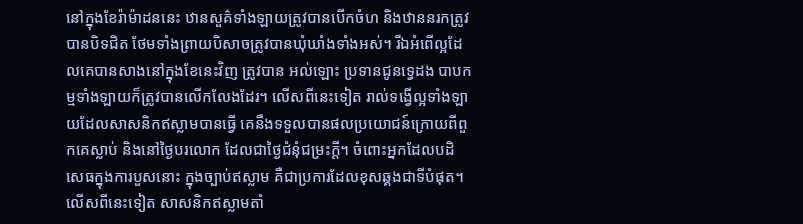នៅក្នុងខែរ៉ាម៉ាដននេះ ឋានសួគ៌ទាំងឡាយត្រូវបានបើកចំហ និងឋាននរកត្រូវបានបិទជិត ថែមទាំងព្រាយបិសាចត្រូវបានឃុំឃាំងទាំងអស់។ រីឯអំពើល្អដែលគេបានសាងនៅក្នុងខែនេះវិញ ត្រូវបាន អល់ឡោះ ប្រទានជូនទ្វេដង បាបកម្មទាំងឡាយក៏ត្រូវបានលើកលែងដែរ។ លើសពីនេះទៀត រាល់ទង្វើល្អទាំងឡាយដែលសាសនិកឥស្លាមបានធ្វើ គេនឹងទទួលបានផលប្រយោជន៍ក្រោយពីពួកគេស្លាប់ និងនៅថ្ងៃបរលោក ដែលជាថ្ងៃជំនុំជម្រះក្ដី។ ចំពោះអ្នកដែលបដិសេធក្នុងការបួសនោះ ក្នុងច្បាប់ឥស្លាម គឺជាប្រការដែលខុសឆ្គងជាទីបំផុត។
លើសពីនេះទៀត សាសនិកឥស្លាមតាំ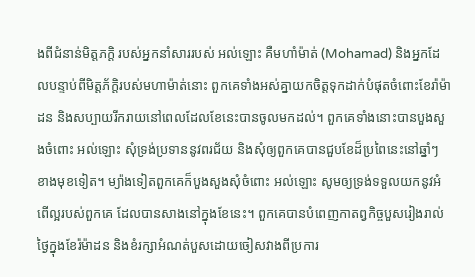ងពីជំនាន់មិត្តភក្ដិ របស់អ្នកនាំសាររបស់ អល់ឡោះ គឺមហាំម៉ាត់ (Mohamad) និងអ្នកដែលបន្ទាប់ពីមិត្តភ័ក្ដិរបស់មហាម៉ាត់នោះ ពួកគេទាំងអស់គ្នាយកចិត្តទុកដាក់បំផុតចំពោះខែរ៉ាម៉ាដន និងសប្បាយរីករាយនៅពេលដែលខែនេះបានចូលមកដល់។ ពួកគេទាំងនោះបានបួងសួងចំពោះ អល់ឡោះ សុំទ្រង់ប្រទាននូវពរជ័យ និងសុំឲ្យពួកគេបានជួបខែដ៏ប្រពៃនេះនៅឆ្នាំៗ ខាងមុខទៀត។ ម្យ៉ាងទៀតពួកគេក៏បួងសួងសុំចំពោះ អល់ឡោះ សូមឲ្យទ្រង់ទទួលយកនូវអំពើល្អរបស់ពួកគេ ដែលបានសាងនៅក្នុងខែនេះ។ ពួកគេបានបំពេញកាតព្វកិច្ចបួសរៀងរាល់ថ្ងៃក្នុងខែរ៉ម៉ាដន និងខំរក្សាអំណត់បួសដោយចៀសវាងពីប្រការ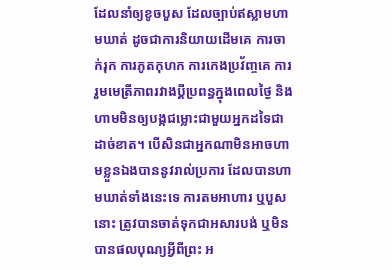ដែលនាំឲ្យខូចបួស ដែលច្បាប់ឥស្លាមហាមឃាត់ ដូចជាការនិយាយដើមគេ ការចាក់រុក ការភូតកុហក ការកេងប្រវ័ញ្ចគេ ការរួមមេត្រីភាពរវាងប្ដីប្រពន្ធក្នុងពេលថ្ងៃ និងហាមមិនឲ្យបង្កជម្លោះជាមួយអ្នកដទៃជាដាច់ខាត។ បើសិនជាអ្នកណាមិនអាចហាមខ្លួនឯងបាននូវរាល់ប្រការ ដែលបានហាមឃាត់ទាំងនេះទេ ការតមអាហារ ឬបួសនោះ ត្រូវបានចាត់ទុកជាអសារបង់ ឬមិនបានផលបុណ្យអ្វីពីព្រះ អ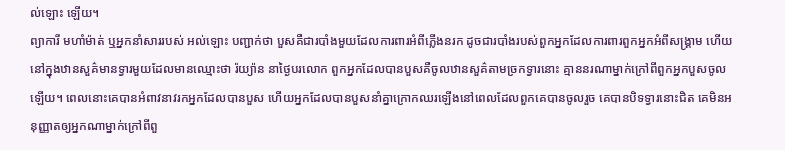ល់ឡោះ ឡើយ។
ព្យាការី មហាំម៉ាត់ ឬអ្នកនាំសាររបស់ អល់ឡោះ បញ្ជាក់ថា បួសគឺជារបាំងមួយដែលការពារអំពីភ្លើងនរក ដូចជារបាំងរបស់ពួកអ្នកដែលការពារពួកអ្នកអំពីសង្គ្រាម ហើយនៅក្នុងឋានសួគ៌មានទ្វារមួយដែលមានឈ្មោះថា រ៉យ្យ៉ាន នាថ្ងៃបរលោក ពួកអ្នកដែលបានបួសគឺចូលឋានសួគ៌តាមច្រកទ្វារនោះ គ្មាននរណាម្នាក់ក្រៅពីពួកអ្នកបួសចូលឡើយ។ ពេលនោះគេបានអំពាវនាវរកអ្នកដែលបានបួស ហើយអ្នកដែលបានបួសនាំគ្នាក្រោកឈរឡើងនៅពេលដែលពួកគេបានចូលរួច គេបានបិទទ្វារនោះជិត គេមិនអនុញ្ញាតឲ្យអ្នកណាម្នាក់ក្រៅពីពួ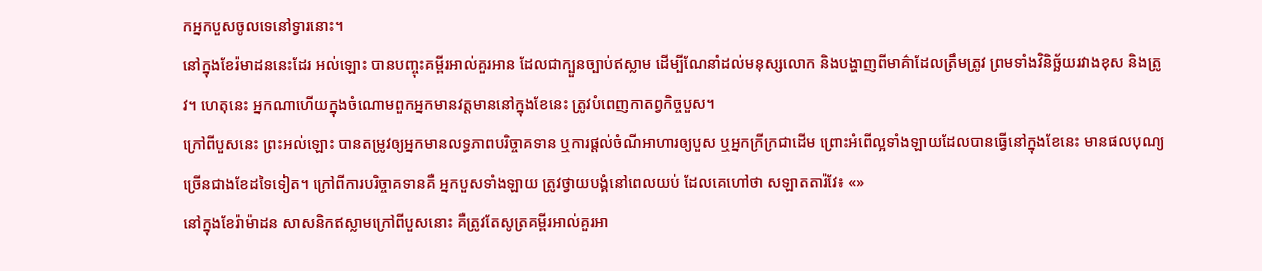កអ្នកបួសចូលទេនៅទ្វារនោះ។
នៅក្នុងខែរ៉មាដននេះដែរ អល់ឡោះ បានបញ្ចុះគម្ពីរអាល់គួរអាន ដែលជាក្បួនច្បាប់ឥស្លាម ដើម្បីណែនាំដល់មនុស្សលោក និងបង្ហាញពីមាគ៌ាដែលត្រឹមត្រូវ ព្រមទាំងវិនិច្ឆ័យរវាងខុស និងត្រូវ។ ហេតុនេះ អ្នកណាហើយក្នុងចំណោមពួកអ្នកមានវត្តមាននៅក្នុងខែនេះ ត្រូវបំពេញកាតព្វកិច្ចបួស។
ក្រៅពីបួសនេះ ព្រះអល់ឡោះ បានតម្រូវឲ្យអ្នកមានលទ្ធភាពបរិច្ចាគទាន ឬការផ្ដល់ចំណីអាហារឲ្យបួស ឬអ្នកក្រីក្រជាដើម ព្រោះអំពើល្អទាំងឡាយដែលបានធ្វើនៅក្នុងខែនេះ មានផលបុណ្យច្រើនជាងខែដទៃទៀត។ ក្រៅពីការបរិច្ចាគទានគឺ អ្នកបួសទាំងឡាយ ត្រូវថ្វាយបង្គំនៅពេលយប់ ដែលគេហៅថា សឡាតតារ៉វែ៖ «»
នៅក្នុងខែរ៉ាម៉ាដន សាសនិកឥស្លាមក្រៅពីបួសនោះ គឺត្រូវតែសូត្រគម្ពីរអាល់គួរអា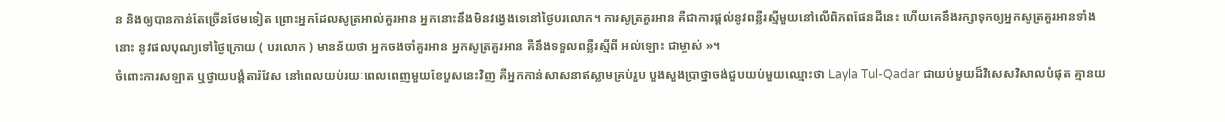ន និងឲ្យបានកាន់តែច្រើនថែមទៀត ព្រោះអ្នកដែលសូត្រអាល់គួរអាន អ្នកនោះនឹងមិនវង្វេងទេនៅថ្ងៃបរលោក។ ការសូត្រគួរអាន គឺជាការផ្ដល់នូវពន្លឺរស្មីមួយនៅលើពិភពផែនដីនេះ ហើយគេនឹងរក្សាទុកឲ្យអ្នកសូត្រគួរអានទាំងនោះ នូវផលបុណ្យទៅថ្ងៃក្រោយ ( បរលោក ) មានន័យថា អ្នកចងចាំគួរអាន អ្នកសូត្រគួរអាន គឺនឹងទទួលពន្លឺរស្មីពី អល់ឡោះ ជាម្ចាស់ »។
ចំពោះការសឡាត ឬថ្វាយបង្គំតារ៉វែស នៅពេលយប់រយៈពេលពេញមួយខែបួសនេះវិញ គឺអ្នកកាន់សាសនាឥស្លាមគ្រប់រួប បួងសួងប្រាថ្នាចង់ជួបយប់មួយឈ្មោះថា Layla Tul-Qadar ជាយប់មួយដ៏វិសេសវិសាលបំផុត គ្មានយ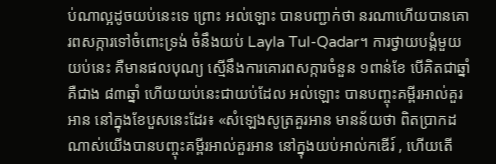ប់ណាល្អដូចយប់នេះទេ ព្រោះ អល់ឡោះ បានបញ្ជាក់ថា នរណាហើយបានគោរពសក្ការទៅចំពោះទ្រង់ ចំនឹងយប់ Layla Tul-Qadar។ ការថ្វាយបង្គំមួយយប់នេះ គឺមានផលបុណ្យ ស្មើនឹងការគោរពសក្ការចំនួន ១ពាន់ខែ បើគិតជាឆ្នាំ គឺជាង ៨៣ឆ្នាំ ហើយយប់នេះជាយប់ដែល អល់ឡោះ បានបញ្ចុះគម្ពីរអាល់គួរអាន នៅក្នុងខែបួសនេះដែរ៖ «សំឡេងសូត្រគួរអាន មានន័យថា ពិតប្រាកដណាស់យើងបានបញ្ចុះគម្ពីរអាល់គួរអាន នៅក្នុងយប់អាល់កឌើរ៍ , ហើយតើ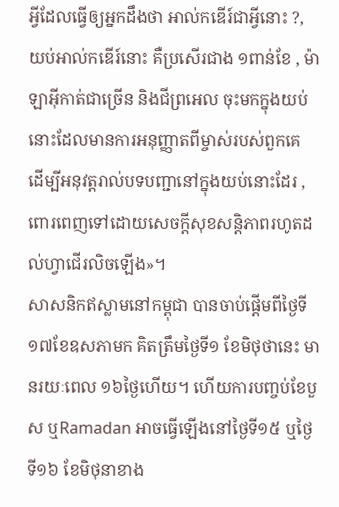អ្វីដែលធ្វើឲ្យអ្នកដឹងថា អាល់កឌើរ៍ជាអ្វីនោះ ?, យប់អាល់កឌើរ៍នោះ គឺប្រសើរជាង ១ពាន់ខែ , ម៉ាឡាអ៊ីកាត់ជាច្រើន និងជីព្រអេល ចុះមកក្នុងយប់នោះដែលមានការអនុញ្ញាតពីម្ចាស់របស់ពួកគេ ដើម្បីអនុវត្តរាល់បទបញ្ជានៅក្នុងយប់នោះដែរ , ពោរពេញទៅដោយសេចក្ដីសុខសន្តិភាពរហូតដល់ហ្វាជើរលិចឡើង»។
សាសនិកឥស្លាមនៅកម្ពុជា បានចាប់ផ្ដើមពីថ្ងៃទី១៧ខែឧសភាមក គិតត្រឹមថ្ងៃទី១ ខែមិថុថានេះ មានរយៈពេល ១៦ថ្ងៃហើយ។ ហើយការបញ្ចប់ខែបួស ឬRamadan អាចធ្វើឡើងនៅថ្ងៃទី១៥ ឬថ្ងៃទី១៦ ខែមិថុនាខាង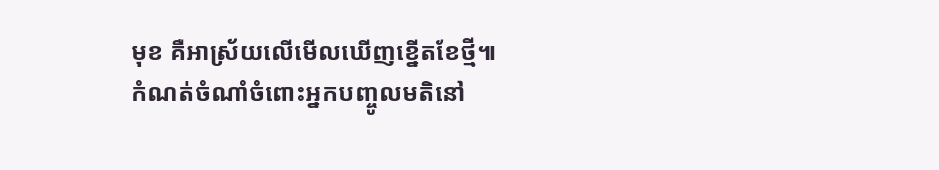មុខ គឺអាស្រ័យលើមើលឃើញខ្នើតខែថ្មី៕
កំណត់ចំណាំចំពោះអ្នកបញ្ចូលមតិនៅ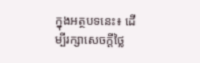ក្នុងអត្ថបទនេះ៖ ដើម្បីរក្សាសេចក្ដីថ្លៃ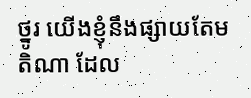ថ្នូរ យើងខ្ញុំនឹងផ្សាយតែមតិណា ដែល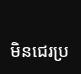មិនជេរប្រ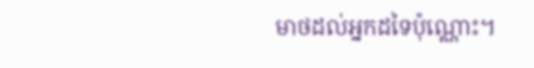មាថដល់អ្នកដទៃប៉ុណ្ណោះ។